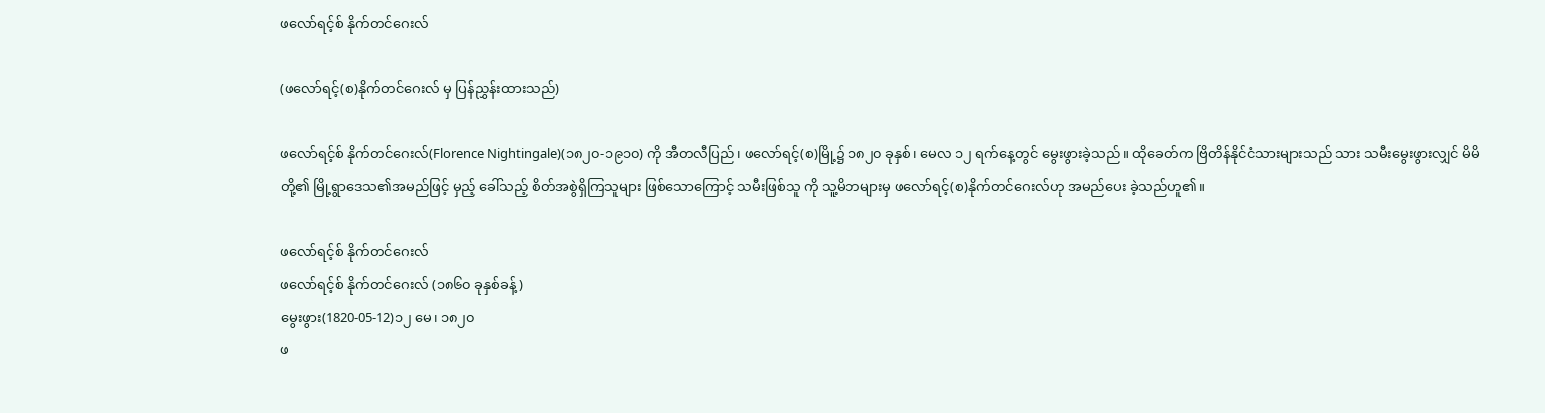ဖလော်ရင့်စ် နိုက်တင်ဂေးလ်

(ဖလော်ရင့်(စ)နိုက်တင်ဂေးလ် မှ ပြန်ညွှန်းထားသည်)

ဖလော်ရင့်စ် နိုက်တင်ဂေးလ်(Florence Nightingale)(၁၈၂၀-၁၉၁၀) ကို အီတလီပြည်၊ ဖလော်ရင့်(စ)မြို့၌ ၁၈၂၀ ခုနှစ်၊ မေလ ၁၂ ရက်နေ့တွင် မွေးဖွားခဲ့သည်။ ထိုခေတ်က ဗြိတိန်နိုင်ငံသားများသည် သား သမီးမွေးဖွားလျှင် မိမိတို့၏ မြို့ရွာဒေသ၏အမည်ဖြင့် မှည့် ခေါ်သည့် စိတ်အစွဲရှိကြသူများ ဖြစ်သောကြောင့် သမီးဖြစ်သူ ကို သူ့မိဘများမှ ဖလော်ရင့်(စ)နိုက်တင်ဂေးလ်ဟု အမည်ပေး ခဲ့သည်ဟူ၏။

ဖလော်ရင့်စ် နိုက်တင်ဂေးလ်
ဖလော်ရင့်စ် နိုက်တင်ဂေးလ် (၁၈၆၀ ခုနှစ်ခန့်)
မွေးဖွား(1820-05-12)၁၂ မေ၊ ၁၈၂၀
ဖ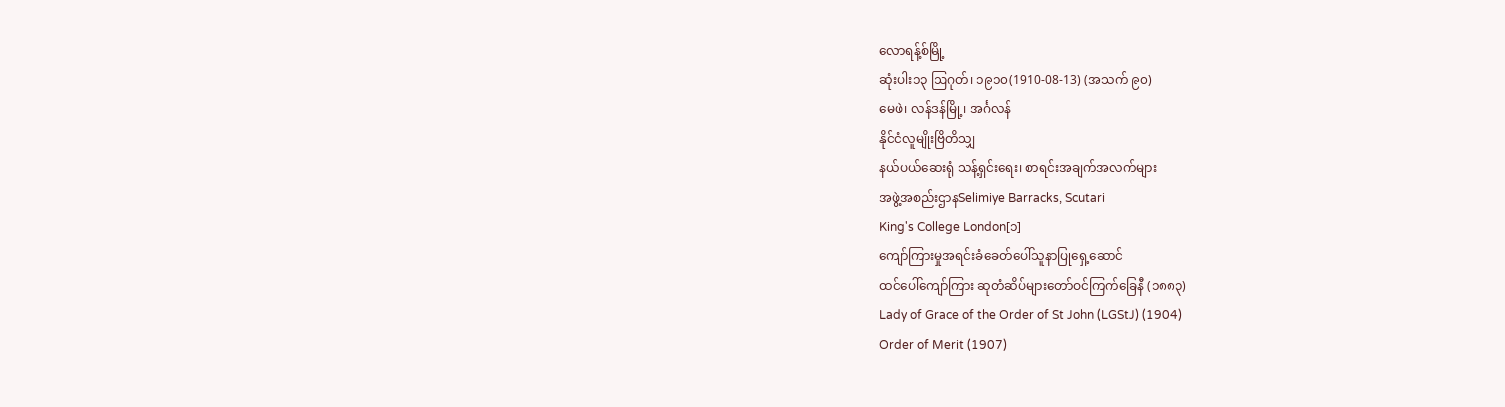လောရန့်စ်မြို့
ဆုံးပါး၁၃ ဩဂုတ်၊ ၁၉၁၀(1910-08-13) (အသက် ၉၀)
မေဖဲ၊ လန်ဒန်မြို့၊ အင်္ဂလန်
နိုင်ငံလူမျိုးဗြိတိသျှ
နယ်ပယ်ဆေးရုံ သန့်ရှင်းရေး၊ စာရင်းအချက်အလက်များ
အဖွဲ့အစည်းဌာနSelimiye Barracks, Scutari
King's College London[၁]
ကျော်ကြားမှုအရင်းခံခေတ်ပေါ်သူနာပြုရှေ့ဆောင်
ထင်ပေါ်ကျော်ကြား ဆုတံဆိပ်များတော်ဝင်ကြက်ခြေနီ (၁၈၈၃)
Lady of Grace of the Order of St John (LGStJ) (1904)
Order of Merit (1907)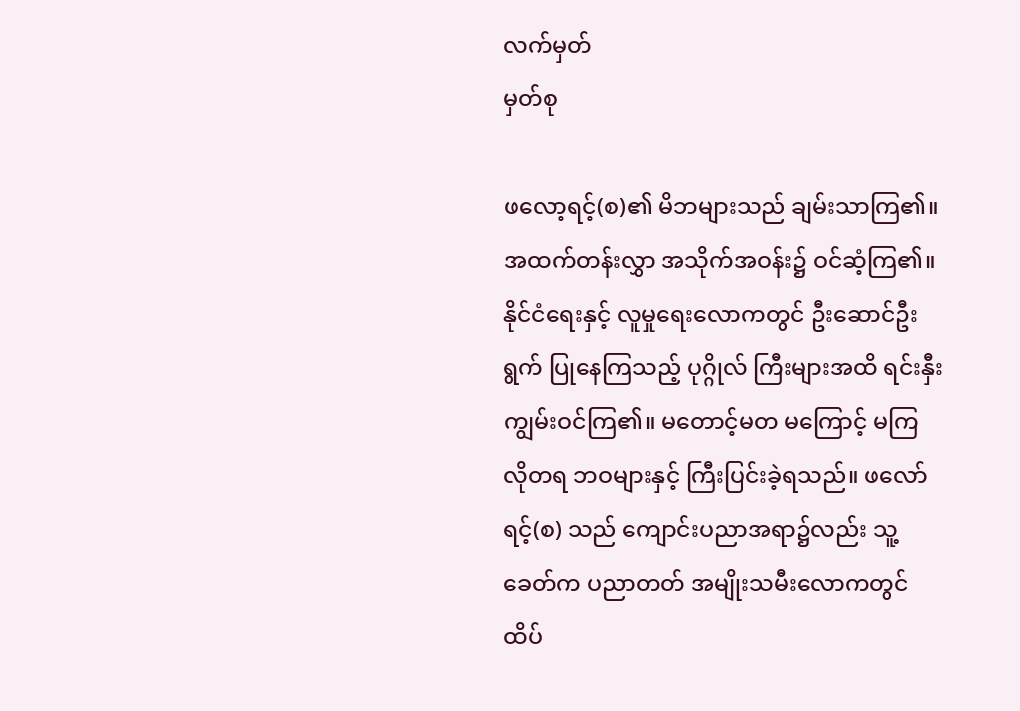လက်မှတ်
မှတ်စု

ဖလော့ရင့်(စ)၏ မိဘများသည် ချမ်းသာကြ၏။ အထက်တန်းလွှာ အသိုက်အဝန်း၌ ဝင်ဆံ့ကြ၏။ နိုင်ငံရေးနှင့် လူမှုရေးလောကတွင် ဦးဆောင်ဦးရွက် ပြုနေကြသည့် ပုဂ္ဂိုလ် ကြီးများအထိ ရင်းနှီးကျွမ်းဝင်ကြ၏။ မတောင့်မတ မကြောင့် မကြ လိုတရ ဘဝများနှင့် ကြီးပြင်းခဲ့ရသည်။ ဖလော်ရင့်(စ) သည် ကျောင်းပညာအရာ၌လည်း သူ့ခေတ်က ပညာတတ် အမျိုးသမီးလောကတွင် ထိပ်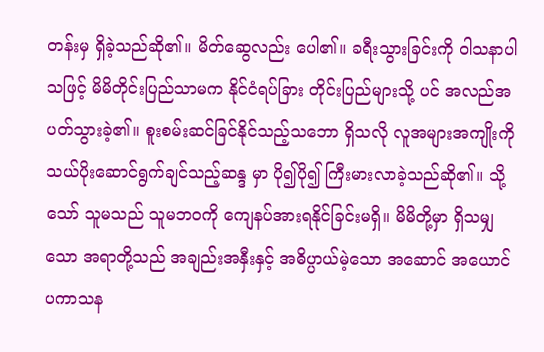တန်းမှ ရှိခဲ့သည်ဆို၏။ မိတ်ဆွေလည်း ပေါ၏။ ခရီးသွားခြင်းကို ဝါသနာပါ သဖြင့် မိမိတိုင်းပြည်သာမက နိုင်ငံရပ်ခြား တိုင်းပြည်များသို့ ပင် အလည်အပတ်သွားခဲ့၏။ စူးစမ်းဆင်ခြင်နိုင်သည့်သဘော ရှိသလို လူအများအကျိုးကို သယ်ပိုးဆောင်ရွက်ချင်သည့်ဆန္ဒ မှာ ပို၍ပို၍ ကြီးမားလာခဲ့သည်ဆို၏။ သို့သော် သူမသည် သူမဘဝကို ကျေနပ်အားရနိုင်ခြင်းမရှိ။ မိမိတို့မှာ ရှိသမျှသော အရာတို့သည် အချည်းအနှီးနှင့် အဓိပ္ပာယ်မဲ့သော အဆောင် အယောင် ပကာသန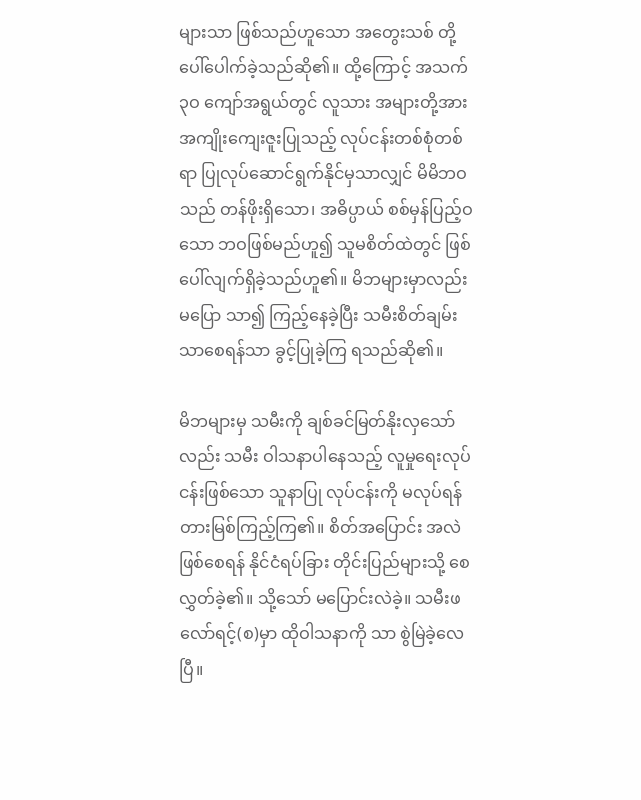များသာ ဖြစ်သည်ဟူသော အတွေးသစ် တို့ ပေါ်ပေါက်ခဲ့သည်ဆို၏။ ထို့ကြောင့် အသက် ၃ဝ ကျော်အရွယ်တွင် လူသား အများတို့အား အကျိုးကျေးဇူးပြုသည့် လုပ်ငန်းတစ်စုံတစ်ရာ ပြုလုပ်ဆောင်ရွက်နိုင်မှသာလျှင် မိမိဘဝသည် တန်ဖိုးရှိသော၊ အဓိပ္ပာယ် စစ်မှန်ပြည့်ဝသော ဘဝဖြစ်မည်ဟူ၍ သူမစိတ်ထဲတွင် ဖြစ်ပေါ်လျက်ရှိခဲ့သည်ဟူ၏။ မိဘများမှာလည်း မပြော သာ၍ ကြည့်နေခဲ့ပြီး သမီးစိတ်ချမ်းသာစေရန်သာ ခွင့်ပြုခဲ့ကြ ရသည်ဆို၏။

မိဘများမှ သမီးကို ချစ်ခင်မြတ်နိုးလှသော်လည်း သမီး ဝါသနာပါနေသည့် လူမှုရေးလုပ်ငန်းဖြစ်သော သူနာပြု လုပ်ငန်းကို မလုပ်ရန် တားမြစ်ကြည့်ကြ၏။ စိတ်အပြောင်း အလဲဖြစ်စေရန် နိုင်ငံရပ်ခြား တိုင်းပြည်များသို့ စေလွှတ်ခဲ့၏။ သို့သော် မပြောင်းလဲခဲ့။ သမီးဖလော်ရင့်(စ)မှာ ထိုဝါသနာကို သာ စွဲမြဲခဲ့လေပြီ။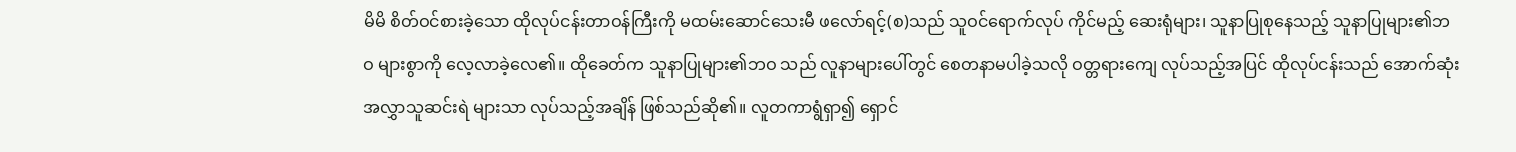မိမိ စိတ်ဝင်စားခဲ့သော ထိုလုပ်ငန်းတာဝန်ကြီးကို မထမ်းဆောင်သေးမီ ဖလော်ရင့်(စ)သည် သူဝင်ရောက်လုပ် ကိုင်မည့် ဆေးရုံများ၊ သူနာပြုစုနေသည့် သူနာပြုများ၏ဘဝ များစွာကို လေ့လာခဲ့လေ၏။ ထိုခေတ်က သူနာပြုများ၏ဘဝ သည် လူနာများပေါ်တွင် စေတနာမပါခဲ့သလို ဝတ္တရားကျေ လုပ်သည့်အပြင် ထိုလုပ်ငန်းသည် အောက်ဆုံးအလွှာသူဆင်းရဲ များသာ လုပ်သည့်အချိန် ဖြစ်သည်ဆို၏။ လူတကာရွံရှာ၍ ရှောင်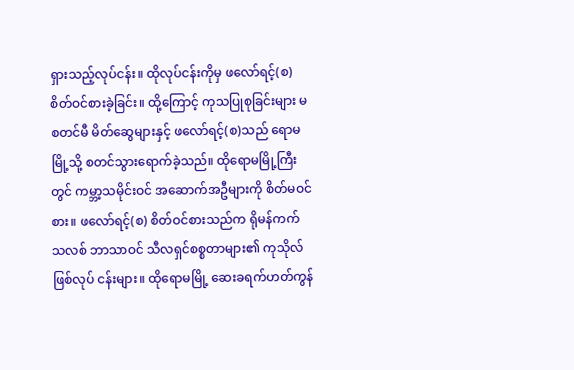ရှားသည့်လုပ်ငန်း။ ထိုလုပ်ငန်းကိုမှ ဖလော်ရင့်(စ) စိတ်ဝင်စားခဲ့ခြင်း။ ထို့ကြောင့် ကုသပြုစုခြင်းများ မစတင်မီ မိတ်ဆွေများနှင့် ဖလော်ရင့်(စ)သည် ရောမမြို့သို့ စတင်သွားရောက်ခဲ့သည်။ ထိုရောမမြို့ကြီးတွင် ကမ္ဘာ့သမိုင်းဝင် အဆောက်အဦများကို စိတ်မဝင်စား။ ဖလော်ရင့်(စ) စိတ်ဝင်စားသည်က ရိုမန်ကက် သလစ် ဘာသာဝင် သီလရှင်စစ္စတာများ၏ ကုသိုလ်ဖြစ်လုပ် ငန်းများ။ ထိုရောမမြို့ ဆေးခရက်ဟတ်ကွန်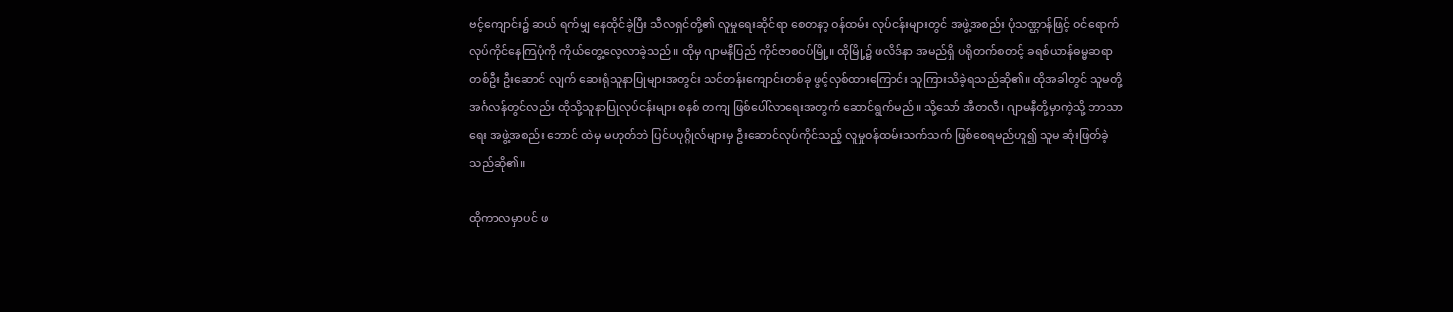ဗင့်ကျောင်း၌ ဆယ် ရက်မျှ နေထိုင်ခဲ့ပြီး သီလရှင်တို့၏ လူမှုရေးဆိုင်ရာ စေတနာ့ ဝန်ထမ်း လုပ်ငန်းများတွင် အဖွဲ့အစည်း ပုံသဏ္ဌာန်ဖြင့် ဝင်ရောက်လုပ်ကိုင်နေကြပုံကို ကိုယ်တွေ့လေ့လာခဲ့သည်။ ထိုမှ ဂျာမနီပြည် ကိုင်ဇာစဝပ်မြို့။ ထိုမြို့၌ ဖလိဒ်နာ အမည်ရှိ ပရိုတက်စတင့် ခရစ်ယာန်ဓမ္မဆရာတစ်ဦး ဦးဆောင် လျက် ဆေးရုံသူနာပြုများအတွင်း သင်တန်းကျောင်းတစ်ခု ဖွင့်လှစ်ထားကြောင်း သူကြားသိခဲ့ရသည်ဆို၏။ ထိုအခါတွင် သူမတို့ အင်္ဂလန်တွင်လည်း ထိုသို့သူနာပြုလုပ်ငန်းများ စနစ် တကျ ဖြစ်ပေါ်လာရေးအတွက် ဆောင်ရွက်မည်။ သို့သော် အီတလီ၊ ဂျာမနီတို့မှာကဲ့သို့ ဘာသာရေး အဖွဲ့အစည်း ဘောင် ထဲမှ မဟုတ်ဘဲ ပြင်ပပုဂ္ဂိုလ်များမှ ဦးဆောင်လုပ်ကိုင်သည့် လူမှုဝန်ထမ်းသက်သက် ဖြစ်စေရမည်ဟူ၍ သူမ ဆုံးဖြတ်ခဲ့ သည်ဆို၏။

ထိုကာလမှာပင် ဖ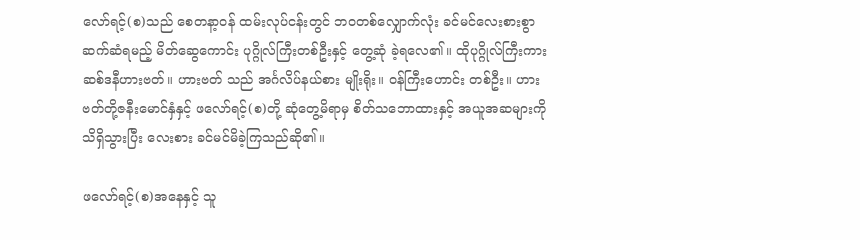လော်ရင့်(စ)သည် စေတနာ့ဝန် ထမ်းလုပ်ငန်းတွင် ဘဝတစ်လျှောက်လုံး ခင်မင်လေးစားစွာ ဆက်ဆံရမည့် မိတ်ဆွေကောင်း ပုဂ္ဂိုလ်ကြီးတစ်ဦးနှင့် တွေ့ဆုံ ခဲ့ရလေ၏။ ထိုပုဂ္ဂိုလ်ကြီးကား ဆစ်ဒနီဟားဗတ်။ ဟားဗတ် သည် အင်္ဂလိပ်နယ်စား မျိုးရိုး။ ဝန်ကြီးဟောင်း တစ်ဦး။ ဟားဗတ်တို့ဇနီးမောင်နှံနှင့် ဖလော်ရင့်(စ)တို့ ဆုံတွေ့မိရာမှ စိတ်သဘောထားနှင့် အယူအဆများကို သိရှိသွားပြီး လေးစား ခင်မင်မိခဲ့ကြသည်ဆို၏။

ဖလော်ရင့်(စ)အနေနှင့် သူ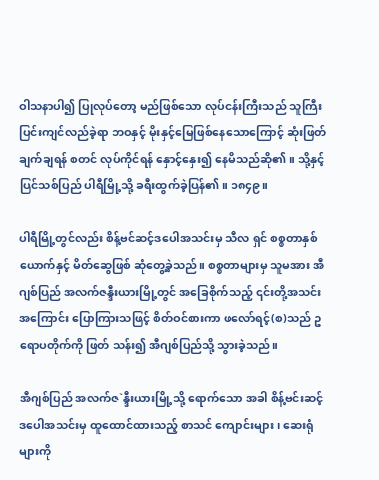ဝါသနာပါ၍ ပြုလုပ်တော့ မည်ဖြစ်သော လုပ်ငန်းကြီးသည် သူကြီးပြင်းကျင်လည်ခဲ့ရာ ဘဝနှင့် မိုးနှင့်မြေဖြစ်နေသောကြောင့် ဆုံးဖြတ်ချက်ချရန် စတင် လုပ်ကိုင်ရန် နှောင့်နှေး၍ နေမိသည်ဆို၏။ သို့နှင့် ပြင်သစ်ပြည် ပါရီမြို့သို့ ခရီးထွက်ခဲ့ပြန်၏။ ၁၈၄၉။

ပါရီမြို့တွင်လည်း စိန့်ဗင်ဆင့်ဒပေါအသင်းမှ သီလ ရှင် စစ္စတာနှစ်ယောက်နှင့် မိတ်ဆွေဖြစ် ဆုံတွေ့ခဲ့သည်။ စစ္စတာများမှ သူမအား အီဂျစ်ပြည် အလက်ဇန္ဒီးယားမြို့တွင် အခြေစိုက်သည့် ၎င်းတို့အသင်းအကြောင်း ပြောကြားသဖြင့် စိတ်ဝင်စားကာ ဖလော်ရင့်(စ)သည် ဥရောပတိုက်ကို ဖြတ် သန်း၍ အီဂျစ်ပြည်သို့ သွားခဲ့သည်။

အီဂျစ်ပြည် အလက်ဇ`န္ဒီးယားမြို့သို့ ရောက်သော အခါ စိန့်ဗင်းဆင့်ဒပေါအသင်းမှ ထူထောင်ထားသည့် စာသင် ကျောင်းများ၊ ဆေးရုံများကို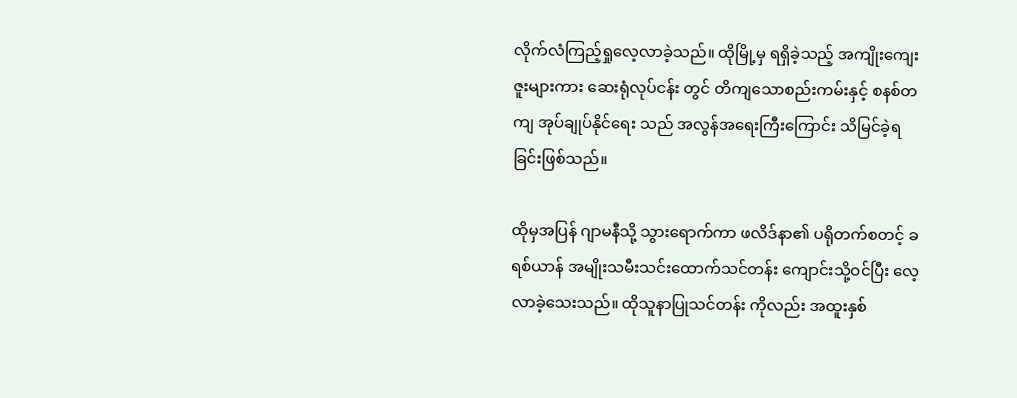လိုက်လံကြည့်ရှုလေ့လာခဲ့သည်။ ထိုမြို့မှ ရရှိခဲ့သည့် အကျိုးကျေးဇူးများကား ဆေးရုံလုပ်ငန်း တွင် တိကျသောစည်းကမ်းနှင့် စနစ်တကျ အုပ်ချုပ်နိုင်ရေး သည် အလွန်အရေးကြီးကြောင်း သိမြင်ခဲ့ရခြင်းဖြစ်သည်။

ထိုမှအပြန် ဂျာမနီသို့ သွားရောက်ကာ ဖလိဒ်နာ၏ ပရိုတက်စတင့် ခရစ်ယာန် အမျိုးသမီးသင်းထောက်သင်တန်း ကျောင်းသို့ဝင်ပြီး လေ့လာခဲ့သေးသည်။ ထိုသူနာပြုသင်တန်း ကိုလည်း အထူးနှစ်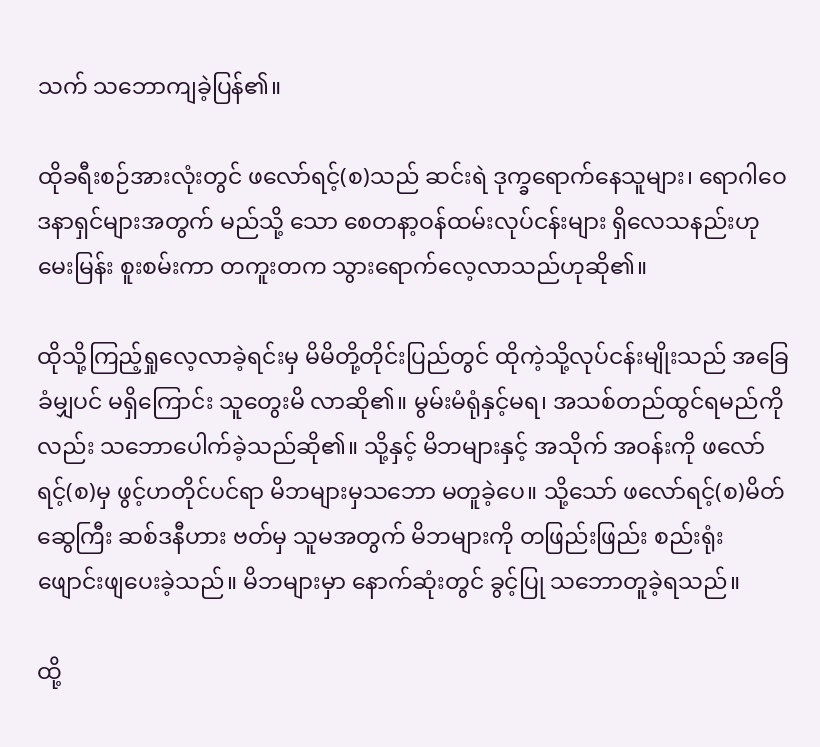သက် သဘောကျခဲ့ပြန်၏။

ထိုခရီးစဉ်အားလုံးတွင် ဖလော်ရင့်(စ)သည် ဆင်းရဲ ဒုက္ခရောက်နေသူများ၊ ရောဂါဝေဒနာရှင်များအတွက် မည်သို့ သော စေတနာ့ဝန်ထမ်းလုပ်ငန်းများ ရှိလေသနည်းဟု မေးမြန်း စူးစမ်းကာ တကူးတက သွားရောက်လေ့လာသည်ဟုဆို၏။

ထိုသို့ကြည့်ရှုလေ့လာခဲ့ရင်းမှ မိမိတို့တိုင်းပြည်တွင် ထိုကဲ့သို့လုပ်ငန်းမျိုးသည် အခြေခံမျှပင် မရှိကြောင်း သူတွေးမိ လာဆို၏။ မွမ်းမံရုံနှင့်မရ၊ အသစ်တည်ထွင်ရမည်ကိုလည်း သဘောပေါက်ခဲ့သည်ဆို၏။ သို့နှင့် မိဘများနှင့် အသိုက် အဝန်းကို ဖလော်ရင့်(စ)မှ ဖွင့်ဟတိုင်ပင်ရာ မိဘများမှသဘော မတူခဲ့ပေ။ သို့သော် ဖလော်ရင့်(စ)မိတ်ဆွေကြီး ဆစ်ဒနီဟား ဗတ်မှ သူမအတွက် မိဘများကို တဖြည်းဖြည်း စည်းရုံး ဖျောင်းဖျပေးခဲ့သည်။ မိဘများမှာ နောက်ဆုံးတွင် ခွင့်ပြု သဘောတူခဲ့ရသည်။

ထို့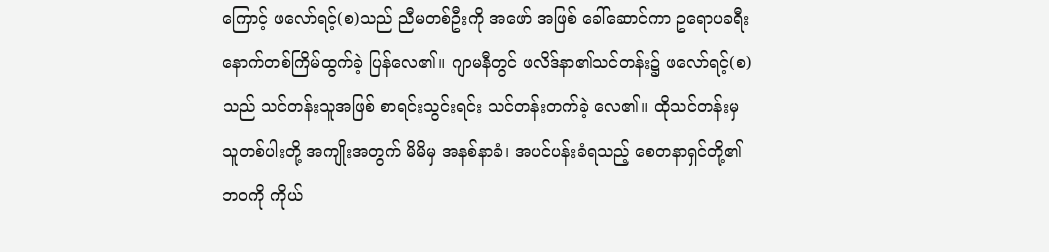ကြောင့် ဖလော်ရင့်(စ)သည် ညီမတစ်ဦးကို အဖော် အဖြစ် ခေါ်ဆောင်ကာ ဥရောပခရီး နောက်တစ်ကြိမ်ထွက်ခဲ့ ပြန်လေ၏။ ဂျာမနီတွင် ဖလိဒ်နာ၏သင်တန်း၌ ဖလော်ရင့်(စ) သည် သင်တန်းသူအဖြစ် စာရင်းသွင်းရင်း သင်တန်းတက်ခဲ့ လေ၏။ ထိုသင်တန်းမှ သူတစ်ပါးတို့ အကျိုးအတွက် မိမိမှ အနစ်နာခံ၊ အပင်ပန်းခံရသည့် စေတနာရှင်တို့၏ဘဝကို ကိုယ်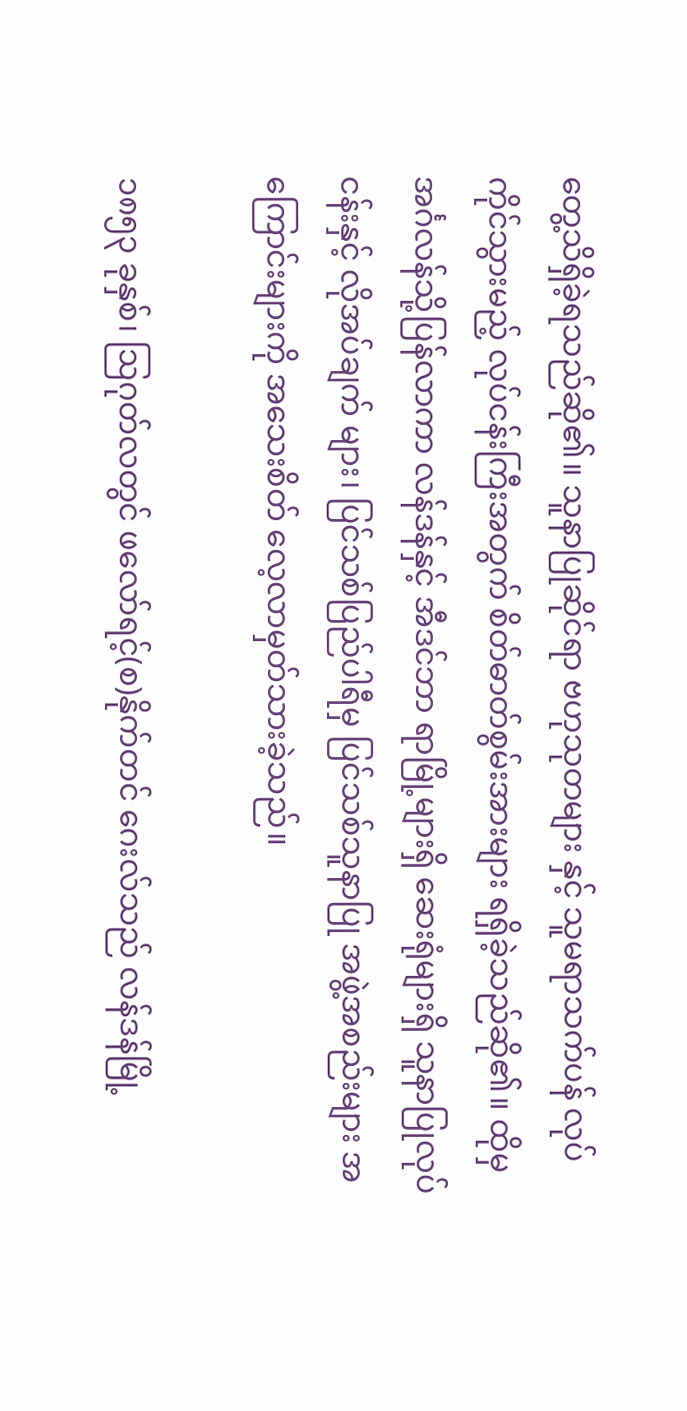တွေ့သိရှိခဲ့ရသည်ဆို၏။ သူနာပြုဆိုင်ရာ ဗဟုသုတများ နှင့် သူမရာသက်ပန် လုပ်ကိုင်သွားမည့် လုပ်ငန်းကြီးအတွက် စိတ်ဓာတ်စွမ်းအားများ ရရှိခဲ့သည်ဆို၏။ ထိုမှ အင်္ဂလန်သို့ပြန်လာကာ လန်ဒန်နှင့် အီဒင်ဘာ ရာမြို့များရှိ ဆေးရုံများရှိ သူနာပြုလုပ်ငန်းနှင့် လိုအပ်ချက် များ၊ ပြင်သစ်ပြည်ပါရီမှ ပြင်သစ်သူနာပြု အဖွဲ့အစည်းများ အကြောင်းများကို အသေးစိတ် လေ့လာမှတ်သားခဲ့သည်။

၁၈၅၃ ခုနှစ်၊ ဩဂုတ်လတွင် ဖလော်ရင့်(စ)နိုက်တင် ဂေးလ်သည် လန်ဒန်မြို့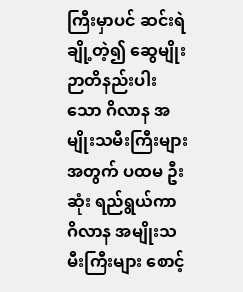ကြီးမှာပင် ဆင်းရဲချို့တဲ့၍ ဆွေမျိုး ဉာတိနည်းပါးသော ဂိလာန အမျိုးသမီးကြီးများအတွက် ပထမ ဦးဆုံး ရည်ရွယ်ကာ ဂိလာန အမျိုးသမီးကြီးများ စောင့်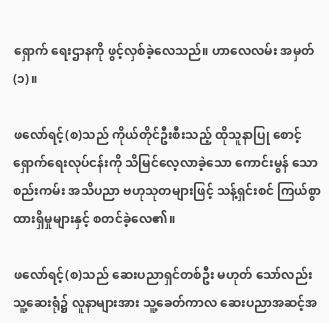ရှောက် ရေးဌာနကို ဖွင့်လှစ်ခဲ့လေသည်။ ဟာလေလမ်း အမှတ်(၁)။

ဖလော်ရင့်(စ)သည် ကိုယ်တိုင်ဦးစီးသည့် ထိုသူနာပြု စောင့်ရှောက်ရေးလုပ်ငန်းကို သိမြင်လေ့လာခဲ့သော ကောင်းမွန် သောစည်းကမ်း အသိပညာ ဗဟုသုတများဖြင့် သန့်ရှင်းစင် ကြယ်စွာ ထားရှိမှုများနှင့် စတင်ခဲ့လေ၏။

ဖလော်ရင့်(စ)သည် ဆေးပညာရှင်တစ်ဦး မဟုတ် သော်လည်း သူ့ဆေးရုံ၌ လူနာများအား သူ့ခေတ်ကာလ ဆေးပညာအဆင့်အ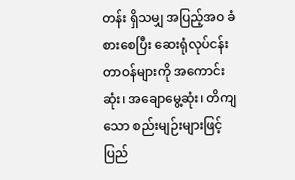တန်း ရှိသမျှ အပြည့်အဝ ခံစားစေပြီး ဆေးရုံလုပ်ငန်း တာဝန်များကို အကောင်းဆုံး၊ အချောမွေ့ဆုံး၊ တိကျသော စည်းမျဉ်းများဖြင့် ပြည်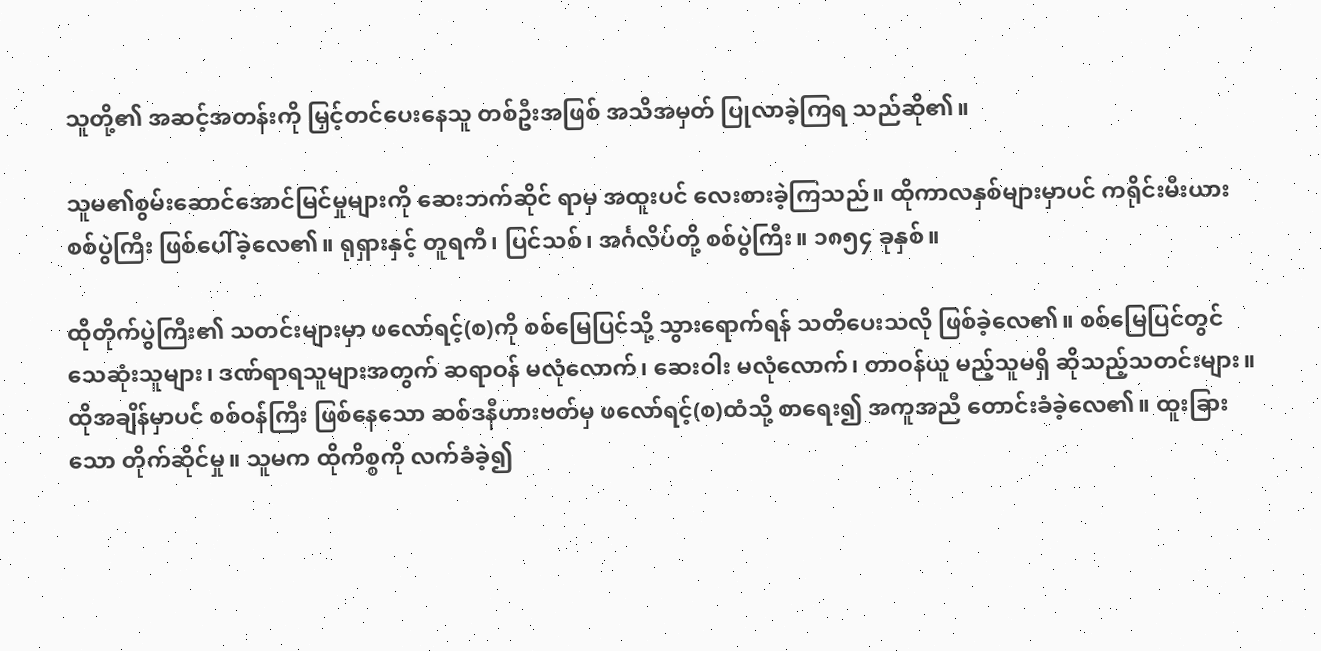သူတို့၏ အဆင့်အတန်းကို မြှင့်တင်ပေးနေသူ တစ်ဦးအဖြစ် အသိအမှတ် ပြုလာခဲ့ကြရ သည်ဆို၏။

သူမ၏စွမ်းဆောင်အောင်မြင်မှုများကို ဆေးဘက်ဆိုင် ရာမှ အထူးပင် လေးစားခဲ့ကြသည်။ ထိုကာလနှစ်များမှာပင် ကရိုင်းမီးယားစစ်ပွဲကြီး ဖြစ်ပေါ်ခဲ့လေ၏။ ရုရှားနှင့် တူရကီ၊ ပြင်သစ်၊ အင်္ဂလိပ်တို့ စစ်ပွဲကြီး။ ၁၈၅၄ ခုနှစ်။

ထိုတိုက်ပွဲကြီး၏ သတင်းများမှာ ဖလော်ရင့်(စ)ကို စစ်မြေပြင်သို့ သွားရောက်ရန် သတိပေးသလို ဖြစ်ခဲ့လေ၏။ စစ်မြေပြင်တွင် သေဆုံးသူများ၊ ဒဏ်ရာရသူများအတွက် ဆရာဝန် မလုံလောက်၊ ဆေးဝါး မလုံလောက်၊ တာဝန်ယူ မည့်သူမရှိ ဆိုသည့်သတင်းများ။ ထိုအချိန်မှာပင် စစ်ဝန်ကြီး ဖြစ်နေသော ဆစ်ဒနီဟားဗတ်မှ ဖလော်ရင့်(စ)ထံသို့ စာရေး၍ အကူအညီ တောင်းခံခဲ့လေ၏။ ထူးခြားသော တိုက်ဆိုင်မှု။ သူမက ထိုကိစ္စကို လက်ခံခဲ့၍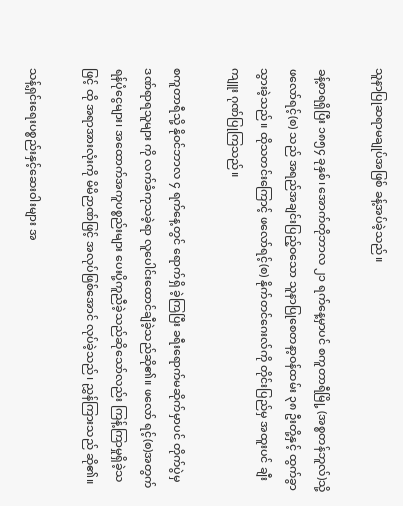သူနာပြုဆရာမချုပ်အဖြစ် ခန့်အပ်ခဲ့သည်။

ခန့်စာရရှိပြီး ၁၈၅၄ ခုနှစ်၊ အောက်တိုဘာလ ၂၁ ရက်နေ့မှာပင် စကူတာရီမြို့ (အစ္စတန်ဘူလ်)သို့ ဖလော်ရင့်(စ) သည် အရည်အချင်းပြည့်ဝသော သူနာပြုစေတနာ့ဝန်ထမ်း ၃၈ ဦးတို့နှင့် ထွက်ခွာသွားခဲ့သည်။ ထိုသတင်းကြောင့် ဖလော်ရင့်(စ) နိုက်တင်ဂေးလ်ကို တိုင်းပြည်မှ အထူးပင် ချီးကျူး ဂုဏ်ပြုကြသည်။

စကူတာရီသို့ နိုဝင်ဘာလ ၄ ရက်နေ့တွင် ရောက်ရှိ ခဲ့ကြပြီး ခရီးရောက်မဆိုက်မှာပင် တိုက်ပွဲမှ ဒဏ်ရာရသူများ ကို လက်ခံကုသခဲ့ရာ လူပေါင်းထောင်ချီခဲ့သည်ဆို၏။ ဖလော် ရင့်(စ)အတွက် ရန်ပုံငွေများ၊ အထောက်အကူပစ္စည်းများ ပေးပို့ကူညီခဲ့သည်ဆိုသော်လည်း ကြန့်ကြာမှုရှိခဲ့သဖြင့် ထို အရာအားလုံးကို မိမိဉာဏ်ဖြင့် အလုပ်ဖြစ်အောင် လုပ်ခဲ့သည်၊ ညွှန်ကြားသည် ဆို၏။

သန့်ရှင်းရေးပစ္စည်းနှင့်ဆေးဝါးများ အ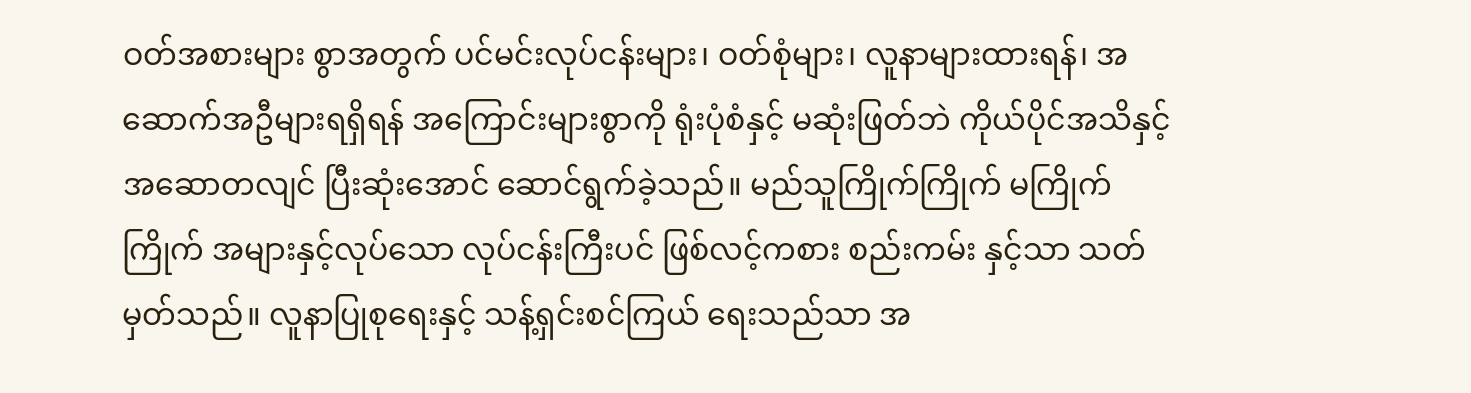ဝတ်အစားများ စွာအတွက် ပင်မင်းလုပ်ငန်းများ၊ ဝတ်စုံများ၊ လူနာများထားရန်၊ အဆောက်အဦများရရှိရန် အကြောင်းများစွာကို ရုံးပုံစံနှင့် မဆုံးဖြတ်ဘဲ ကိုယ်ပိုင်အသိနှင့် အဆောတလျင် ပြီးဆုံးအောင် ဆောင်ရွက်ခဲ့သည်။ မည်သူကြိုက်ကြိုက် မကြိုက်ကြိုက် အများနှင့်လုပ်သော လုပ်ငန်းကြီးပင် ဖြစ်လင့်ကစား စည်းကမ်း နှင့်သာ သတ်မှတ်သည်။ လူနာပြုစုရေးနှင့် သန့်ရှင်းစင်ကြယ် ရေးသည်သာ အ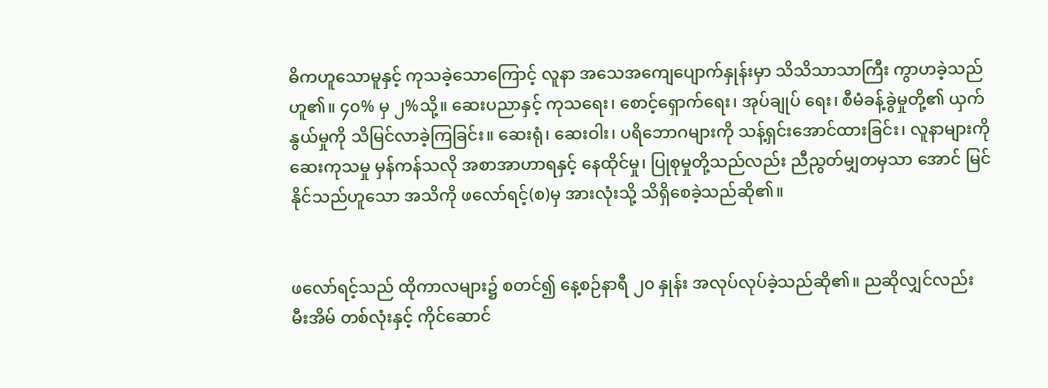ဓိကဟူသောမူနှင့် ကုသခဲ့သောကြောင့် လူနာ အသေအကျေပျောက်နှုန်းမှာ သိသိသာသာကြီး ကွာဟခဲ့သည် ဟူ၏။ ၄၀% မှ ၂%သို့။ ဆေးပညာနှင့် ကုသရေး၊ စောင့်ရှောက်ရေး၊ အုပ်ချုပ် ရေး၊ စီမံခန့်ခွဲမှုတို့၏ ယှက်နွယ်မှုကို သိမြင်လာခဲ့ကြခြင်း။ ဆေးရုံ၊ ဆေးဝါး၊ ပရိဘောဂများကို သန့်ရှင်းအောင်ထားခြင်း၊ လူနာများကို ဆေးကုသမှု မှန်ကန်သလို အစာအာဟာရနှင့် နေထိုင်မှု၊ ပြုစုမှုတို့သည်လည်း ညီညွတ်မျှတမှသာ အောင် မြင်နိုင်သည်ဟူသော အသိကို ဖလော်ရင့်(စ)မှ အားလုံးသို့ သိရှိစေခဲ့သည်ဆို၏။


ဖလော်ရင့်သည် ထိုကာလများ၌ စတင်၍ နေ့စဉ်နာရီ ၂၀ နှုန်း အလုပ်လုပ်ခဲ့သည်ဆို၏။ ညဆိုလျှင်လည်း မီးအိမ် တစ်လုံးနှင့် ကိုင်ဆောင်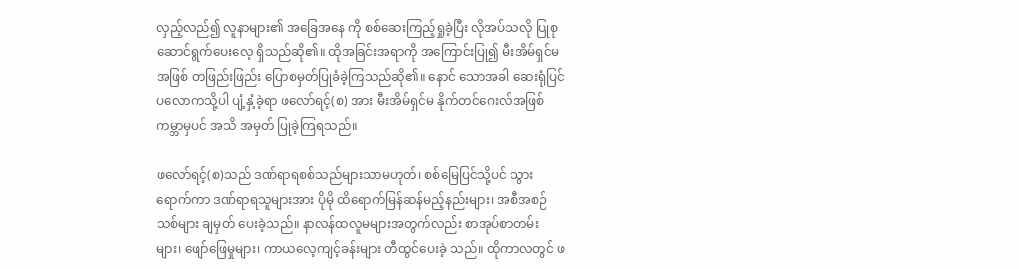လှည့်လည်၍ လူနာများ၏ အခြေအနေ ကို စစ်ဆေးကြည့်ရှုခဲ့ပြီး လိုအပ်သလို ပြုစုဆောင်ရွက်ပေးလေ့ ရှိသည်ဆို၏။ ထိုအခြင်းအရာကို အကြောင်းပြု၍ မီးအိမ်ရှင်မ အဖြစ် တဖြည်းဖြည်း ပြောစမှတ်ပြုခံခဲ့ကြသည်ဆို၏။ နောင် သောအခါ ဆေးရုံပြင်ပလောကသို့ပါ ပျံ့နှံ့ခဲ့ရာ ဖလော်ရင့်(စ) အား မီးအိမ်ရှင်မ နိုက်တင်ဂေးလ်အဖြစ် ကမ္ဘာမှပင် အသိ အမှတ် ပြုခဲ့ကြရသည်။

ဖလော်ရင့်(စ)သည် ဒဏ်ရာရစစ်သည်များသာမဟုတ်၊ စစ်မြေပြင်သို့ပင် သွားရောက်ကာ ဒဏ်ရာရသူများအား ပိုမို ထိရောက်မြန်ဆန်မည့်နည်းများ၊ အစီအစဉ်သစ်များ ချမှတ် ပေးခဲ့သည်။ နာလန်ထလူမများအတွက်လည်း စာအုပ်စာတမ်း များ၊ ဖျော်ဖြေမှုများ၊ ကာယလေ့ကျင့်ခန်းများ တီထွင်ပေးခဲ့ သည်။ ထိုကာလတွင် ဖ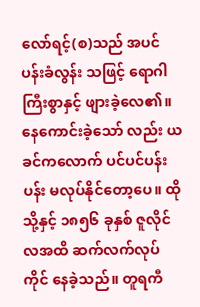လော်ရင့်(စ)သည် အပင်ပန်းခံလွန်း သဖြင့် ရောဂါကြီးစွာနှင့် ဖျားခဲ့လေ၏။ နေကောင်းခဲ့သော် လည်း ယခင်ကလောက် ပင်ပင်ပန်းပန်း မလုပ်နိုင်တော့ပေ။ ထိုသို့နှင့် ၁၈၅၆ ခုနှစ် ဇူလိုင်လအထိ ဆက်လက်လုပ်ကိုင် နေခဲ့သည်။ တူရကီ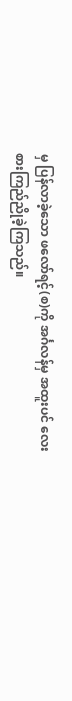မှ ပြန်လာခဲ့သော ဖလော်ရင့်(စ)ကို အင်္ဂလန်မှ အထူးပင် လေးစားကြည်ညိုခဲ့ကြသည်။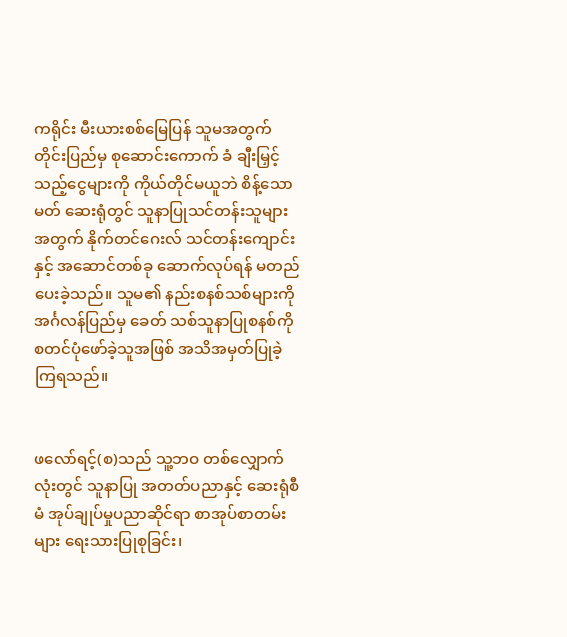ကရိုင်း မီးယားစစ်မြေပြန် သူမအတွက် တိုင်းပြည်မှ စုဆောင်းကောက် ခံ ချီးမြှင့်သည့်ငွေများကို ကိုယ်တိုင်မယူဘဲ စိန့်သောမတ် ဆေးရုံတွင် သူနာပြုသင်တန်းသူများအတွက် နိုက်တင်ဂေးလ် သင်တန်းကျောင်းနှင့် အဆောင်တစ်ခု ဆောက်လုပ်ရန် မတည် ပေးခဲ့သည်။ သူမ၏ နည်းစနစ်သစ်များကို အင်္ဂလန်ပြည်မှ ခေတ် သစ်သူနာပြုစနစ်ကို စတင်ပုံဖော်ခဲ့သူအဖြစ် အသိအမှတ်ပြုခဲ့ ကြရသည်။


ဖလော်ရင့်(စ)သည် သူ့ဘဝ တစ်လျှောက်လုံးတွင် သူနာပြု အတတ်ပညာနှင့် ဆေးရုံစီမံ အုပ်ချုပ်မှုပညာဆိုင်ရာ စာအုပ်စာတမ်းများ ရေးသားပြုစုခြင်း၊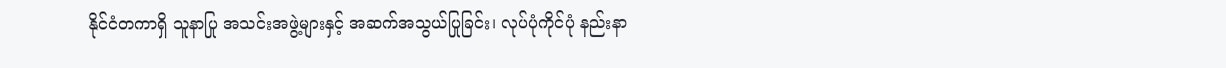နိုင်ငံတကာရှိ သူနာပြု အသင်းအဖွဲ့များနှင့် အဆက်အသွယ်ပြုခြင်း၊ လုပ်ပုံကိုင်ပုံ နည်းနာ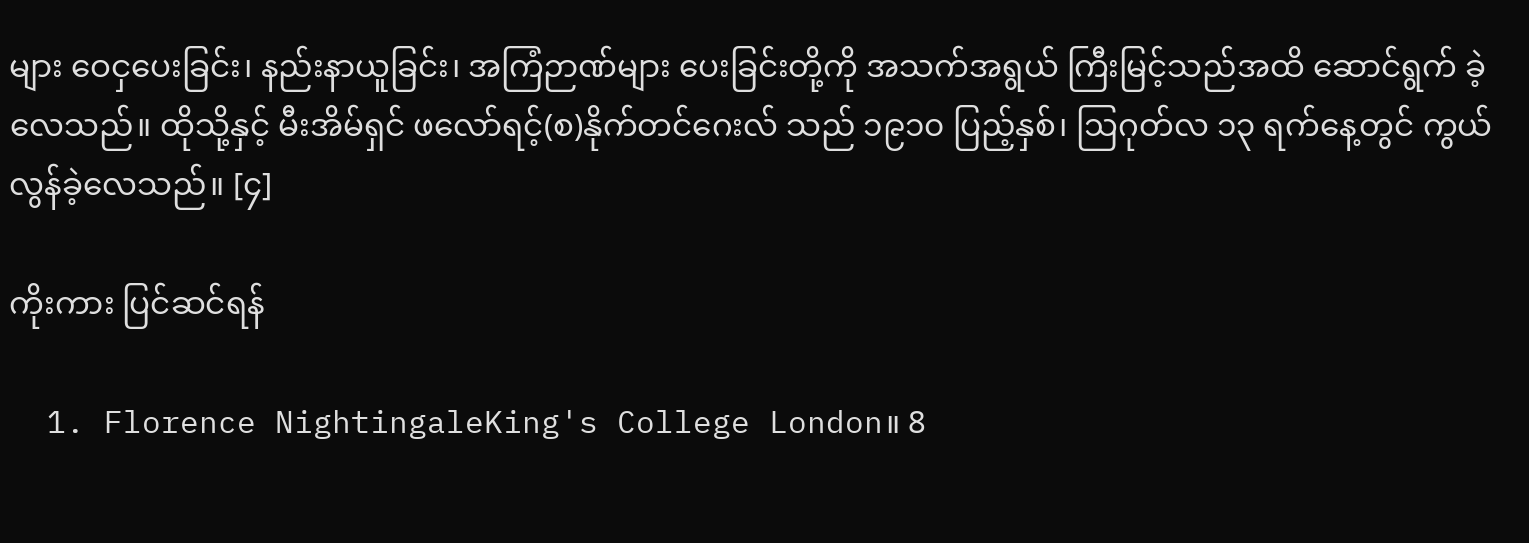များ ဝေငှပေးခြင်း၊ နည်းနာယူခြင်း၊ အကြံဉာဏ်များ ပေးခြင်းတို့ကို အသက်အရွယ် ကြီးမြင့်သည်အထိ ဆောင်ရွက် ခဲ့လေသည်။ ထိုသို့နှင့် မီးအိမ်ရှင် ဖလော်ရင့်(စ)နိုက်တင်ဂေးလ် သည် ၁၉၁၀ ပြည့်နှစ်၊ ဩဂုတ်လ ၁၃ ရက်နေ့တွင် ကွယ်လွန်ခဲ့လေသည်။ [၄]

ကိုးကား ပြင်ဆင်ရန်

  1. Florence NightingaleKing's College London။ 8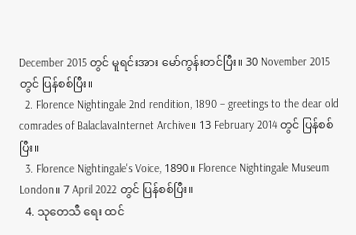December 2015 တွင် မူရင်းအား မော်ကွန်းတင်ပြီး။ 30 November 2015 တွင် ပြန်စစ်ပြီး။
  2. Florence Nightingale 2nd rendition, 1890 – greetings to the dear old comrades of BalaclavaInternet Archive။ 13 February 2014 တွင် ပြန်စစ်ပြီး။
  3. Florence Nightingale's Voice, 1890။ Florence Nightingale Museum London။ 7 April 2022 တွင် ပြန်စစ်ပြီး။
  4. သုတေသီ ရေး ထင်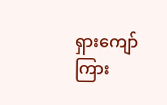ရှားကျော်ကြား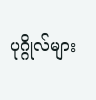ပုဂ္ဂိုလ်များ